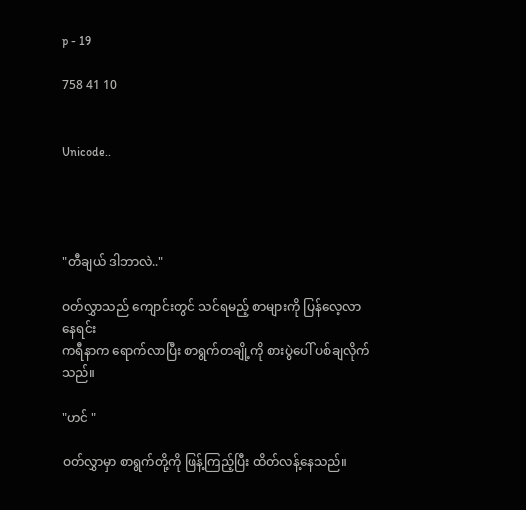p - 19

758 41 10


Unicode..




"တီချယ် ဒါဘာလဲ.."

ဝတ်လွှာသည် ကျောင်းတွင် သင်ရမည့် စာများကို ပြန်လေ့လာနေရင်း
ကရီနာက ရောက်လာပြီး စာရွက်တချို့ကို စားပွဲပေါ် ပစ်ချလိုက်သည်။

"ဟင် "

ဝတ်လွှာမှာ စာရွက်တို့ကို ဖြန့်ကြည့်ပြီး ထိတ်လန့်နေသည်။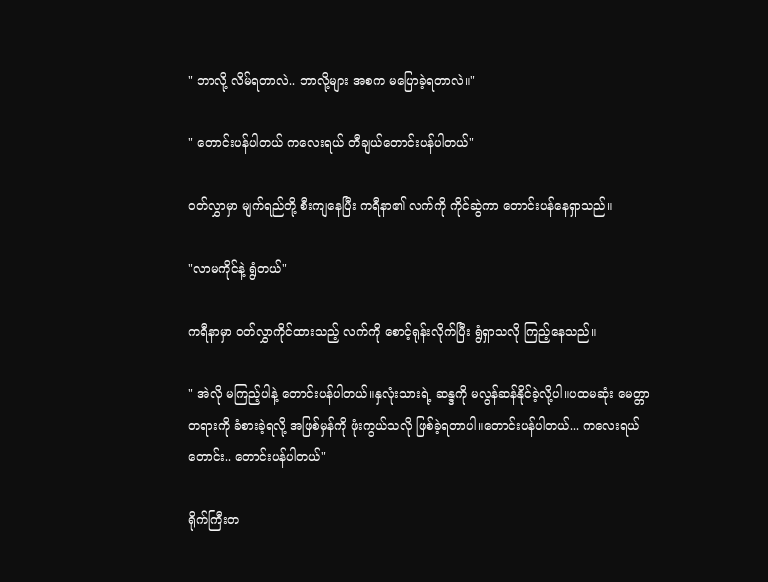" ဘာလို့ လိမ်ရတာလဲ.. ဘာလို့များ အစက မပြောခဲ့ရတာလဲ။"

" တောင်းပန်ပါတယ် ကလေးရယ် တီချယ်တောင်းပန်ပါတယ်"

ဝတ်လွှာမှာ မျက်ရည်တို့ စီးကျနေပြီး ကရီနာ၏ လက်ကို ကိုင်ဆွဲကာ တောင်းပန်နေရှာသည်။

"လာမကိုင်နဲ့ ရွံတယ်"

ကရီနာမှာ ဝတ်လွှာကိုင်ထားသည့် လက်ကို စောင့်ရုန်းလိုက်ပြီး ရွံရှာသလို ကြည့်နေသည်။

" အဲလို မကြည့်ပါနဲ့ တောင်းပန်ပါတယ်။နှလုံးသားရဲ့ ဆန္ဒကို မလွန်ဆန်နိုင်ခဲ့လို့ပါ။ပထမဆုံး မေတ္တာတရားကို ခံစားခဲ့ရလို့ အဖြစ်မှန်ကို ဖုံးကွယ်သလို ဖြစ်ခဲ့ရတာပါ။တောင်းပန်ပါတယ်... ကလေးရယ် တောင်း.. တောင်းပန်ပါတယ်"

ရိုက်ကြီးတ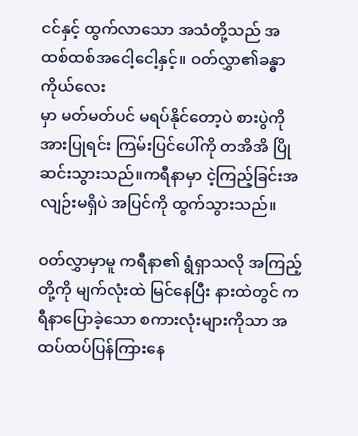ငင်နှင့် ထွက်လာသော အသံတို့သည် အထစ်ထစ်အငေါ့ငေါ့နှင့်။ ဝတ်လွှာ၏ခန္ဓာကိုယ်‌လေး
မှာ မတ်မတ်ပင် မရပ်နိုင်တော့ပဲ စားပွဲကို အားပြုရင်း ကြမ်းပြင်ပေါ်ကို တအိအိ ပြိုဆင်းသွားသည်။ကရီနာမှာ ငဲ့ကြည့်ခြင်းအလျဉ်းမရှိပဲ အပြင်ကို ထွက်သွားသည်။

ဝတ်လွှာမှာမူ ကရီနာ၏ ရွံရှာသလို အကြည့်တို့ကို မျက်လုံးထဲ မြင်နေပြီး နားထဲတွင် ကရီနာပြောခဲ့သော စကားလုံးများကိုသာ အထပ်ထပ်ပြန်ကြားနေ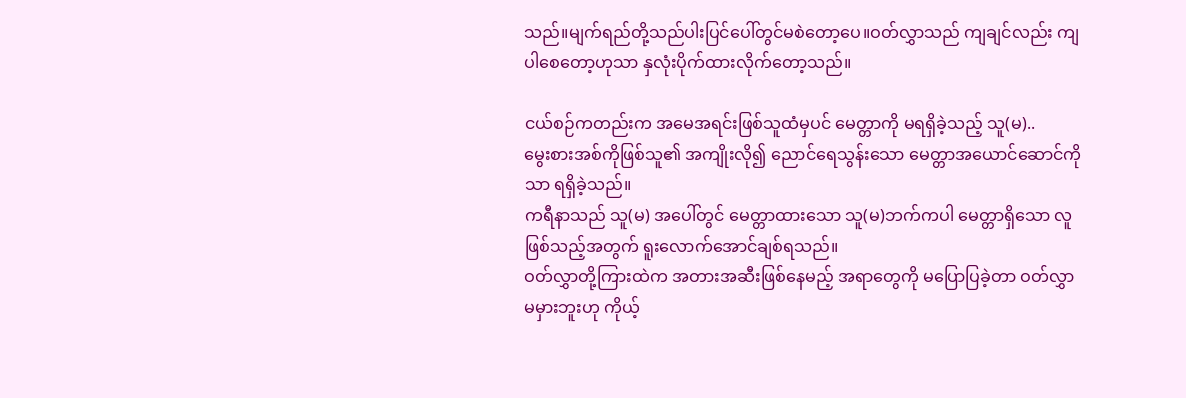သည်။မျက်ရည်တို့‌သည်ပါးပြင်ပေါ်တွင်မစဲတော့ပေ။ဝတ်လွှာသည် ကျချင်လည်း ကျပါစေတော့ဟုသာ နှလုံးပိုက်ထားလိုက်တော့သည်။

ငယ်စဉ်ကတည်းက အမေအရင်းဖြစ်သူထံမှပင် မေတ္တာကို မရရှိခဲ့သည့် သူ(မ)..
မွေးစားအစ်ကိုဖြစ်သူ၏ အကျိုးလို၍ ညောင်ရေသွန်းသော မေတ္တာအယောင်ဆောင်ကိုသာ ရရှိခဲ့သည်။
ကရီနာသည် သူ(မ) အပေါ်တွင် မေတ္တာထားသော သူ(မ)ဘက်ကပါ မေတ္တာရှိသော လူဖြစ်သည့်အတွက် ရူးလောက်အောင်ချစ်ရသည်။
ဝတ်လွှာတို့ကြားထဲက အတားအဆီးဖြစ်နေမည့် အရာတွေကို မပြောပြခဲ့တာ ဝတ်လွှာ မမှားဘူးဟု ကိုယ့်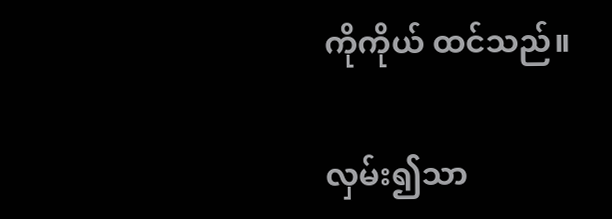ကိုကိုယ် ထင်သည်။

လှမ်း၍သာ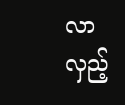လာလှည့်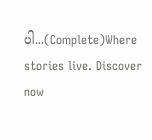ပါ...(Complete)Where stories live. Discover now